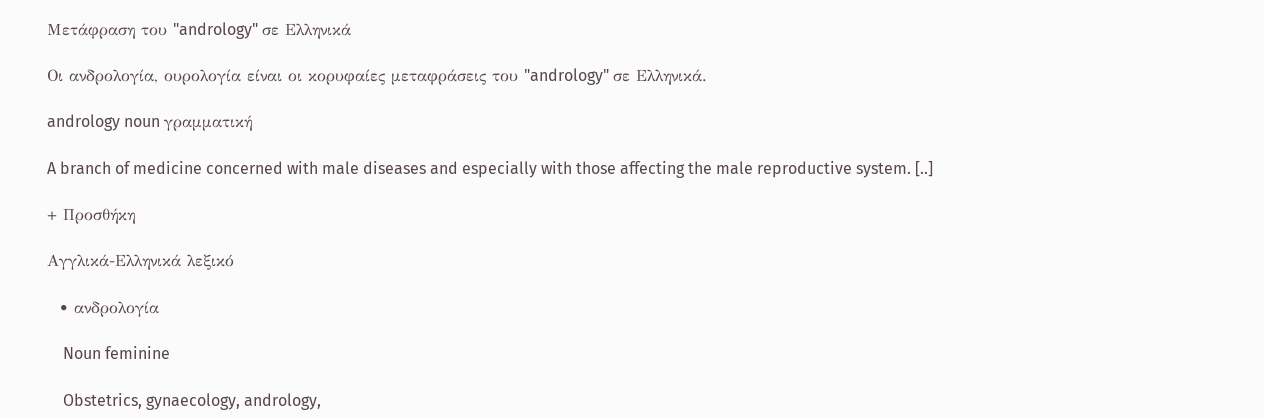Μετάφραση του "andrology" σε Ελληνικά

Οι ανδρολογία, ουρολογία είναι οι κορυφαίες μεταφράσεις του "andrology" σε Ελληνικά.

andrology noun γραμματική

A branch of medicine concerned with male diseases and especially with those affecting the male reproductive system. [..]

+ Προσθήκη

Αγγλικά-Ελληνικά λεξικό

  • ανδρολογία

    Noun feminine

    Obstetrics, gynaecology, andrology,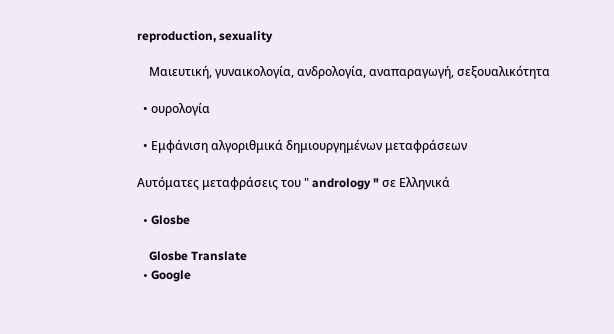reproduction, sexuality

    Μαιευτική, γυναικολογία, ανδρολογία, αναπαραγωγή, σεξουαλικότητα

  • ουρολογία

  • Εμφάνιση αλγοριθμικά δημιουργημένων μεταφράσεων

Αυτόματες μεταφράσεις του " andrology " σε Ελληνικά

  • Glosbe

    Glosbe Translate
  • Google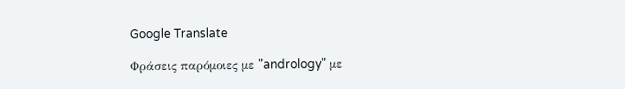Google Translate

Φράσεις παρόμοιες με "andrology" με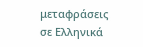μεταφράσεις σε Ελληνικά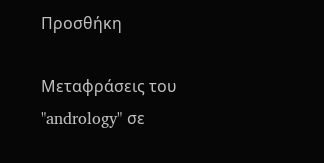Προσθήκη

Μεταφράσεις του "andrology" σε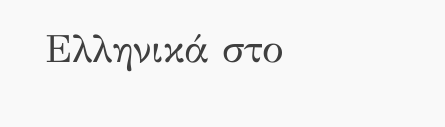Ελληνικά στο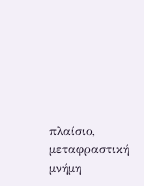πλαίσιο, μεταφραστική μνήμη